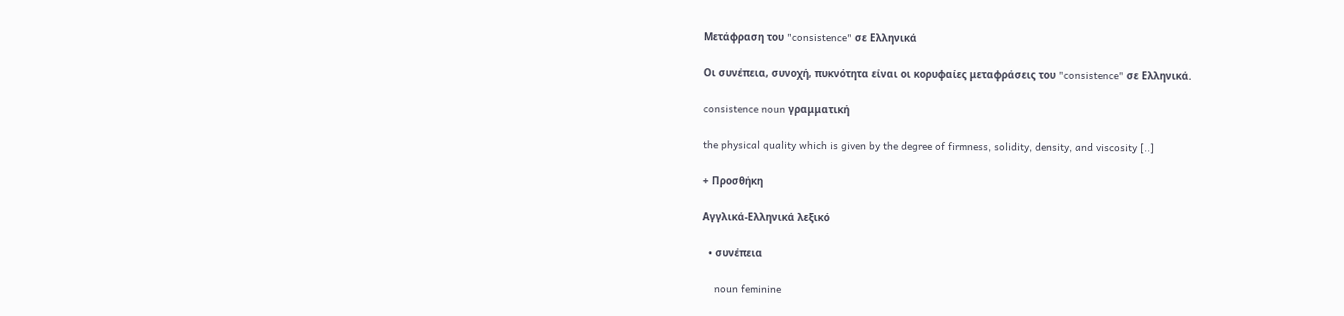Μετάφραση του "consistence" σε Ελληνικά

Οι συνέπεια, συνοχή, πυκνότητα είναι οι κορυφαίες μεταφράσεις του "consistence" σε Ελληνικά.

consistence noun γραμματική

the physical quality which is given by the degree of firmness, solidity, density, and viscosity [..]

+ Προσθήκη

Αγγλικά-Ελληνικά λεξικό

  • συνέπεια

    noun feminine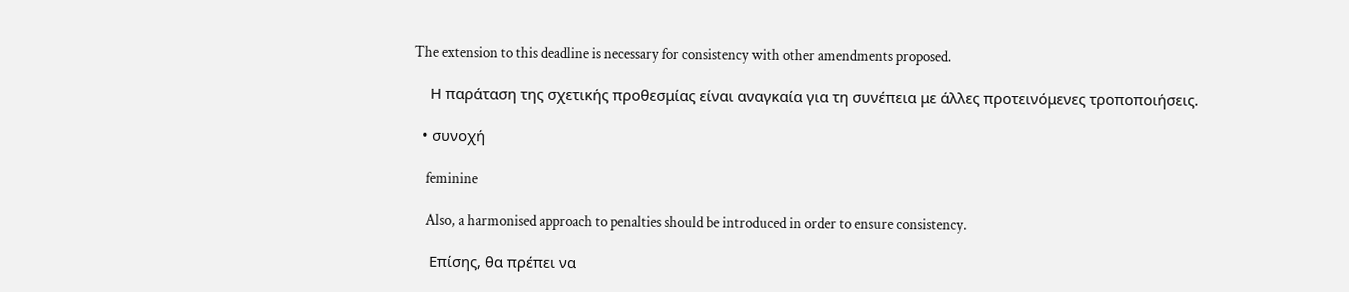The extension to this deadline is necessary for consistency with other amendments proposed.

    Η παράταση της σχετικής προθεσμίας είναι αναγκαία για τη συνέπεια με άλλες προτεινόμενες τροποποιήσεις.

  • συνοχή

    feminine

    Also, a harmonised approach to penalties should be introduced in order to ensure consistency.

    Επίσης, θα πρέπει να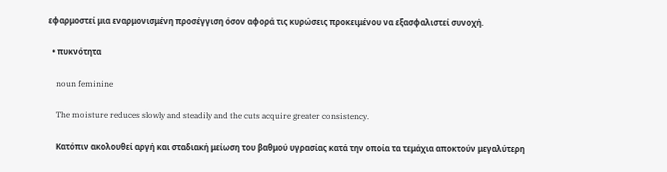εφαρμοστεί μια εναρμονισμένη προσέγγιση όσον αφορά τις κυρώσεις προκειμένου να εξασφαλιστεί συνοχή.

  • πυκνότητα

    noun feminine

    The moisture reduces slowly and steadily and the cuts acquire greater consistency.

    Κατόπιν ακολουθεί αργή και σταδιακή μείωση του βαθμού υγρασίας κατά την οποία τα τεμάχια αποκτούν μεγαλύτερη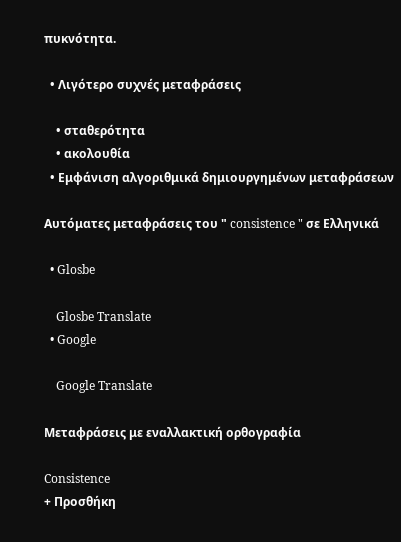πυκνότητα.

  • Λιγότερο συχνές μεταφράσεις

    • σταθερότητα
    • ακολουθία
  • Εμφάνιση αλγοριθμικά δημιουργημένων μεταφράσεων

Αυτόματες μεταφράσεις του " consistence " σε Ελληνικά

  • Glosbe

    Glosbe Translate
  • Google

    Google Translate

Μεταφράσεις με εναλλακτική ορθογραφία

Consistence
+ Προσθήκη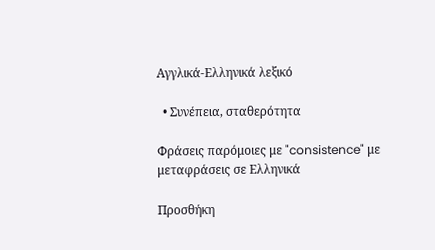Αγγλικά-Ελληνικά λεξικό

  • Συνέπεια, σταθερότητα

Φράσεις παρόμοιες με "consistence" με μεταφράσεις σε Ελληνικά

Προσθήκη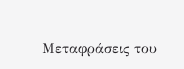Μεταφράσεις του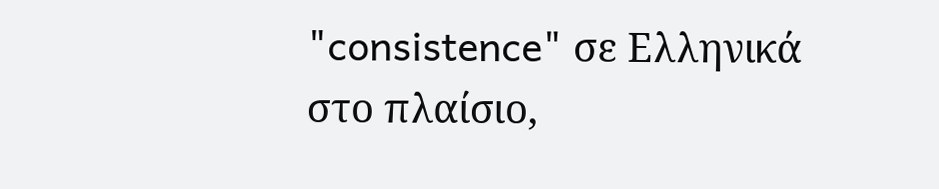"consistence" σε Ελληνικά στο πλαίσιο,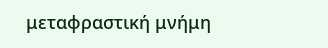μεταφραστική μνήμη